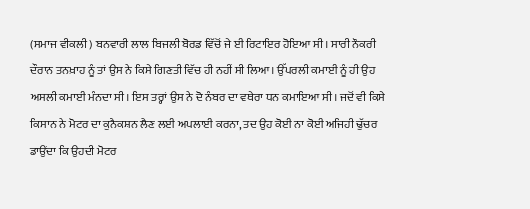(ਸਮਾਜ ਵੀਕਲੀ) ਬਨਵਾਰੀ ਲਾਲ ਬਿਜਲੀ ਬੋਰਡ ਵਿੱਚੋਂ ਜੇ ਈ ਰਿਟਾਇਰ ਹੋਇਆ ਸੀ। ਸਾਰੀ ਨੌਕਰੀ ਦੌਰਾਨ ਤਨਖ਼ਾਹ ਨੂੰ ਤਾਂ ਉਸ ਨੇ ਕਿਸੇ ਗਿਣਤੀ ਵਿੱਚ ਹੀ ਨਹੀਂ ਸੀ ਲਿਆ। ਉੱਪਰਲੀ ਕਮਾਈ ਨੂੰ ਹੀ ਉਹ ਅਸਲੀ ਕਮਾਈ ਮੰਨਦਾ ਸੀ। ਇਸ ਤਰ੍ਹਾਂ ਉਸ ਨੇ ਦੋ ਨੰਬਰ ਦਾ ਵਥੇਰਾ ਧਨ ਕਮਾਇਆ ਸੀ। ਜਦੋਂ ਵੀ ਕਿਸੇ ਕਿਸਾਨ ਨੇ ਮੋਟਰ ਦਾ ਕੁਨੈਕਸ਼ਨ ਲੈਣ ਲਈ ਅਪਲਾਈ ਕਰਨਾ, ਤਦ ਉਹ ਕੋਈ ਨਾ ਕੋਈ ਅਜਿਹੀ ਢੁੱਚਰ ਡਾਉਂਦਾ ਕਿ ਉਹਦੀ ਮੋਟਰ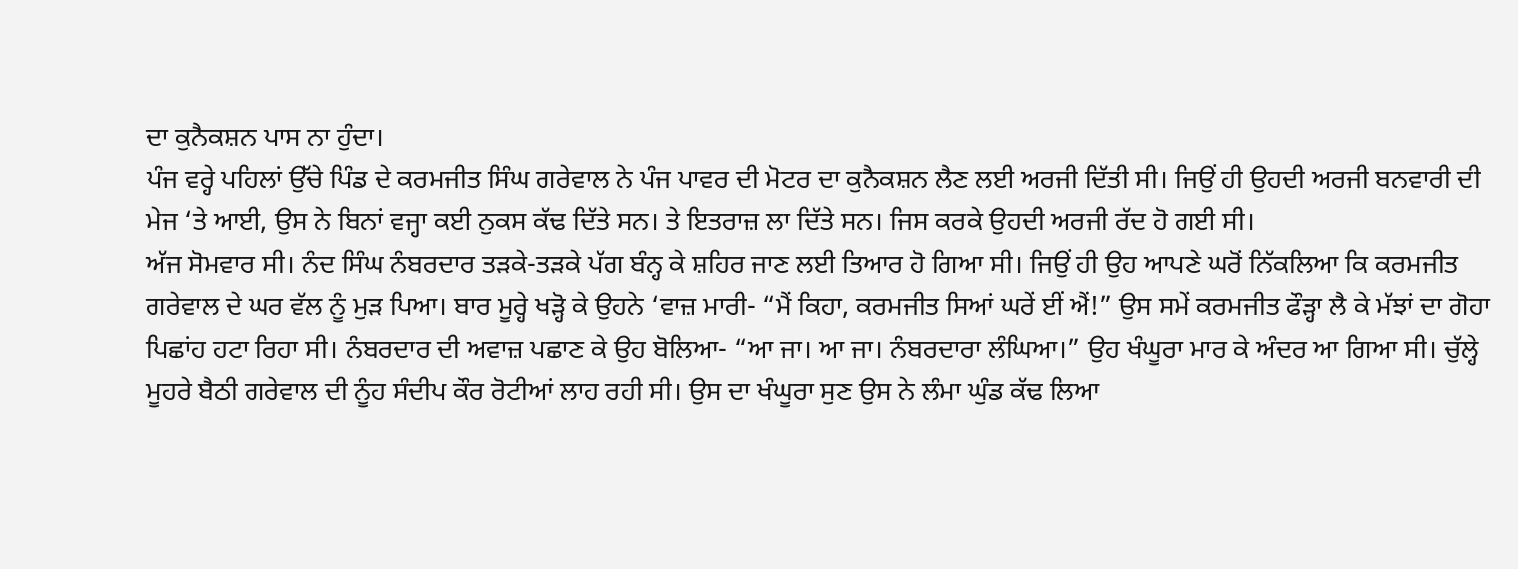ਦਾ ਕੁਨੈਕਸ਼ਨ ਪਾਸ ਨਾ ਹੁੰਦਾ।
ਪੰਜ ਵਰ੍ਹੇ ਪਹਿਲਾਂ ਉੱਚੇ ਪਿੰਡ ਦੇ ਕਰਮਜੀਤ ਸਿੰਘ ਗਰੇਵਾਲ ਨੇ ਪੰਜ ਪਾਵਰ ਦੀ ਮੋਟਰ ਦਾ ਕੁਨੈਕਸ਼ਨ ਲੈਣ ਲਈ ਅਰਜੀ ਦਿੱਤੀ ਸੀ। ਜਿਉਂ ਹੀ ਉਹਦੀ ਅਰਜੀ ਬਨਵਾਰੀ ਦੀ ਮੇਜ ‘ਤੇ ਆਈ, ਉਸ ਨੇ ਬਿਨਾਂ ਵਜ੍ਹਾ ਕਈ ਨੁਕਸ ਕੱਢ ਦਿੱਤੇ ਸਨ। ਤੇ ਇਤਰਾਜ਼ ਲਾ ਦਿੱਤੇ ਸਨ। ਜਿਸ ਕਰਕੇ ਉਹਦੀ ਅਰਜੀ ਰੱਦ ਹੋ ਗਈ ਸੀ।
ਅੱਜ ਸੋਮਵਾਰ ਸੀ। ਨੰਦ ਸਿੰਘ ਨੰਬਰਦਾਰ ਤੜਕੇ-ਤੜਕੇ ਪੱਗ ਬੰਨ੍ਹ ਕੇ ਸ਼ਹਿਰ ਜਾਣ ਲਈ ਤਿਆਰ ਹੋ ਗਿਆ ਸੀ। ਜਿਉਂ ਹੀ ਉਹ ਆਪਣੇ ਘਰੋਂ ਨਿੱਕਲਿਆ ਕਿ ਕਰਮਜੀਤ ਗਰੇਵਾਲ ਦੇ ਘਰ ਵੱਲ ਨੂੰ ਮੁੜ ਪਿਆ। ਬਾਰ ਮੂਰ੍ਹੇ ਖੜ੍ਹੋ ਕੇ ਉਹਨੇ ‘ਵਾਜ਼ ਮਾਰੀ- “ਮੈਂ ਕਿਹਾ, ਕਰਮਜੀਤ ਸਿਆਂ ਘਰੇਂ ਈਂ ਐਂ!” ਉਸ ਸਮੇਂ ਕਰਮਜੀਤ ਫੌੜ੍ਹਾ ਲੈ ਕੇ ਮੱਝਾਂ ਦਾ ਗੋਹਾ ਪਿਛਾਂਹ ਹਟਾ ਰਿਹਾ ਸੀ। ਨੰਬਰਦਾਰ ਦੀ ਅਵਾਜ਼ ਪਛਾਣ ਕੇ ਉਹ ਬੋਲਿਆ- “ਆ ਜਾ। ਆ ਜਾ। ਨੰਬਰਦਾਰਾ ਲੰਘਿਆ।” ਉਹ ਖੰਘੂਰਾ ਮਾਰ ਕੇ ਅੰਦਰ ਆ ਗਿਆ ਸੀ। ਚੁੱਲ੍ਹੇ ਮੂਹਰੇ ਬੈਠੀ ਗਰੇਵਾਲ ਦੀ ਨੂੰਹ ਸੰਦੀਪ ਕੌਰ ਰੋਟੀਆਂ ਲਾਹ ਰਹੀ ਸੀ। ਉਸ ਦਾ ਖੰਘੂਰਾ ਸੁਣ ਉਸ ਨੇ ਲੰਮਾ ਘੁੰਡ ਕੱਢ ਲਿਆ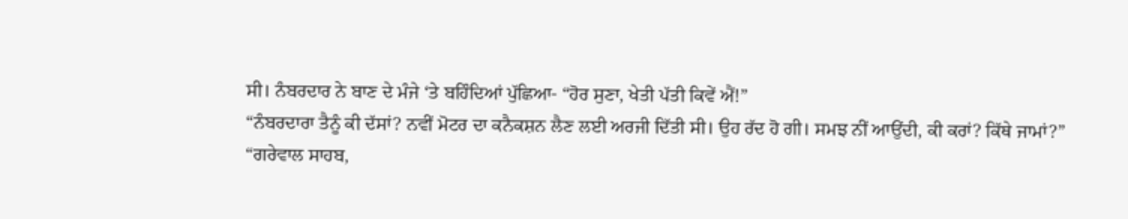ਸੀ। ਨੰਬਰਦਾਰ ਨੇ ਬਾਣ ਦੇ ਮੰਜੇ ‘ਤੇ ਬਹਿੰਦਿਆਂ ਪੁੱਛਿਆ- “ਹੋਰ ਸੁਣਾ, ਖੇਤੀ ਪੱਤੀ ਕਿਵੇਂ ਐਂ!”
“ਨੰਬਰਦਾਰਾ ਤੈਨੂੰ ਕੀ ਦੱਸਾਂ? ਨਵੀਂ ਮੋਟਰ ਦਾ ਕਨੈਕਸ਼ਨ ਲੈਣ ਲਈ ਅਰਜੀ ਦਿੱਤੀ ਸੀ। ਉਹ ਰੱਦ ਹੋ ਗੀ। ਸਮਝ ਨੀਂ ਆਉਂਦੀ, ਕੀ ਕਰਾਂ? ਕਿੱਥੇ ਜਾਮਾਂ?”
“ਗਰੇਵਾਲ ਸਾਹਬ,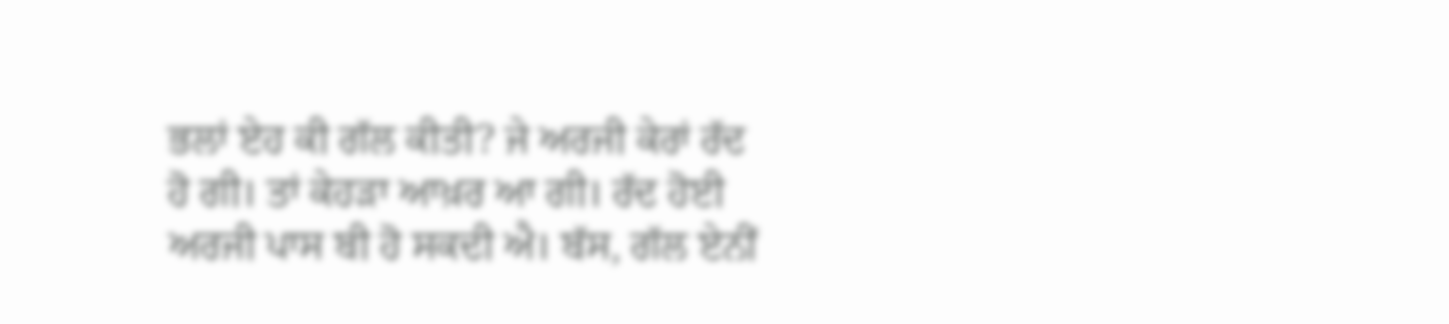ਭਲਾਂ ਏਹ ਕੀ ਗੱਲ ਕੀਤੀ? ਜੇ ਅਰਜੀ ਕੇਰਾਂ ਰੱਦ ਹੋ ਗੀ। ਤਾਂ ਕੇਹੜਾ ਆਖ਼ਰ ਆ ਗੀ। ਰੱਦ ਹੋਈ ਅਰਜੀ ਪਾਸ ਬੀ ਹੋ ਸਕਦੀ ਐ। ਬੱਸ, ਗੱਲ ਏਨੀਂ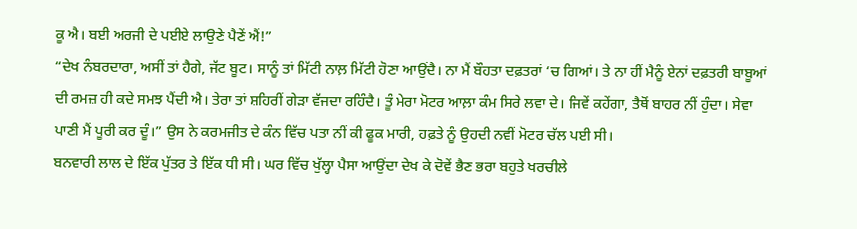ਕੂ ਐ। ਬਈ ਅਰਜੀ ਦੇ ਪਈਏ ਲਾਉਣੇ ਪੈਣੇਂ ਐਂ!”
“ਦੇਖ ਨੰਬਰਦਾਰਾ, ਅਸੀਂ ਤਾਂ ਹੈਗੇ, ਜੱਟ ਬੂਟ। ਸਾਨੂੰ ਤਾਂ ਮਿੱਟੀ ਨਾਲ਼ ਮਿੱਟੀ ਹੋਣਾ ਆਉਂਦੈ। ਨਾ ਮੈਂ ਬੌਹਤਾ ਦਫ਼ਤਰਾਂ ‘ਚ ਗਿਆਂ। ਤੇ ਨਾ ਹੀਂ ਮੈਨੂੰ ਏਨਾਂ ਦਫ਼ਤਰੀ ਬਾਬੂਆਂ ਦੀ ਰਮਜ਼ ਹੀ ਕਦੇ ਸਮਝ ਪੈਂਦੀ ਐ। ਤੇਰਾ ਤਾਂ ਸ਼ਹਿਰੀਂ ਗੇੜਾ ਵੱਜਦਾ ਰਹਿੰਦੈ। ਤੂੰ ਮੇਰਾ ਮੋਟਰ ਆਲ਼ਾ ਕੰਮ ਸਿਰੇ ਲਵਾ ਦੇ। ਜਿਵੇਂ ਕਹੇਂਗਾ, ਤੈਥੋਂ ਬਾਹਰ ਨੀਂ ਹੁੰਦਾ। ਸੇਵਾ ਪਾਣੀ ਮੈਂ ਪੂਰੀ ਕਰ ਦੂੰ।” ਉਸ ਨੇ ਕਰਮਜੀਤ ਦੇ ਕੰਨ ਵਿੱਚ ਪਤਾ ਨੀਂ ਕੀ ਫੂਕ ਮਾਰੀ, ਹਫ਼ਤੇ ਨੂੰ ਉਹਦੀ ਨਵੀਂ ਮੋਟਰ ਚੱਲ ਪਈ ਸੀ।
ਬਨਵਾਰੀ ਲਾਲ ਦੇ ਇੱਕ ਪੁੱਤਰ ਤੇ ਇੱਕ ਧੀ ਸੀ। ਘਰ ਵਿੱਚ ਖੁੱਲ੍ਹਾ ਪੈਸਾ ਆਉਂਦਾ ਦੇਖ ਕੇ ਦੋਵੇਂ ਭੈਣ ਭਰਾ ਬਹੁਤੇ ਖਰਚੀਲੇ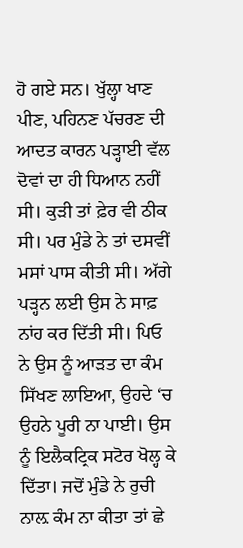ਹੋ ਗਏ ਸਨ। ਖੁੱਲ੍ਹਾ ਖਾਣ ਪੀਣ, ਪਹਿਨਣ ਪੱਚਰਣ ਦੀ ਆਦਤ ਕਾਰਨ ਪੜ੍ਹਾਈ ਵੱਲ ਦੋਵਾਂ ਦਾ ਹੀ ਧਿਆਨ ਨਹੀਂ ਸੀ। ਕੁੜੀ ਤਾਂ ਫ਼ੇਰ ਵੀ ਠੀਕ ਸੀ। ਪਰ ਮੁੰਡੇ ਨੇ ਤਾਂ ਦਸਵੀਂ ਮਸਾਂ ਪਾਸ ਕੀਤੀ ਸੀ। ਅੱਗੇ ਪੜ੍ਹਨ ਲਈ ਉਸ ਨੇ ਸਾਫ਼ ਨਾਂਹ ਕਰ ਦਿੱਤੀ ਸੀ। ਪਿਓ ਨੇ ਉਸ ਨੂੰ ਆੜਤ ਦਾ ਕੰਮ ਸਿੱਖਣ ਲਾਇਆ, ਉਹਦੇ ‘ਚ ਉਹਨੇ ਪੂਰੀ ਨਾ ਪਾਈ। ਉਸ ਨੂੰ ਇਲੈਕਟ੍ਰਿਕ ਸਟੋਰ ਖੋਲ੍ਹ ਕੇ ਦਿੱਤਾ। ਜਦੋਂ ਮੁੰਡੇ ਨੇ ਰੁਚੀ ਨਾਲ਼ ਕੰਮ ਨਾ ਕੀਤਾ ਤਾਂ ਛੇ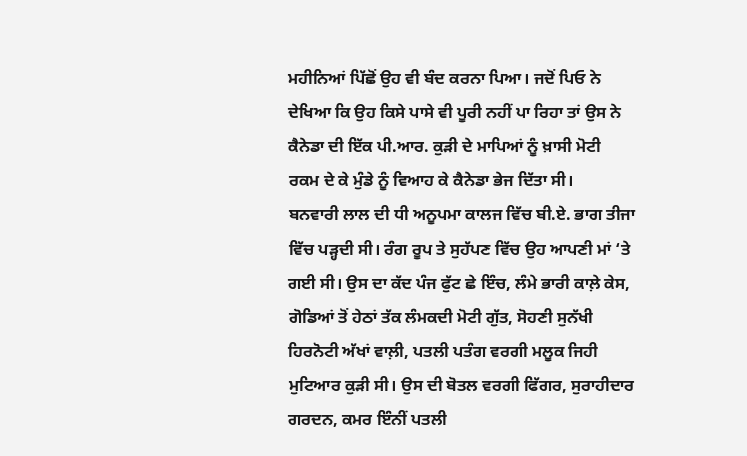ਮਹੀਨਿਆਂ ਪਿੱਛੋਂ ਉਹ ਵੀ ਬੰਦ ਕਰਨਾ ਪਿਆ। ਜਦੋਂ ਪਿਓ ਨੇ ਦੇਖਿਆ ਕਿ ਉਹ ਕਿਸੇ ਪਾਸੇ ਵੀ ਪੂਰੀ ਨਹੀਂ ਪਾ ਰਿਹਾ ਤਾਂ ਉਸ ਨੇ ਕੈਨੇਡਾ ਦੀ ਇੱਕ ਪੀ.ਆਰ. ਕੁੜੀ ਦੇ ਮਾਪਿਆਂ ਨੂੰ ਖ਼ਾਸੀ ਮੋਟੀ ਰਕਮ ਦੇ ਕੇ ਮੁੰਡੇ ਨੂੰ ਵਿਆਹ ਕੇ ਕੈਨੇਡਾ ਭੇਜ ਦਿੱਤਾ ਸੀ।
ਬਨਵਾਰੀ ਲਾਲ ਦੀ ਧੀ ਅਨੂਪਮਾ ਕਾਲਜ ਵਿੱਚ ਬੀ.ਏ. ਭਾਗ ਤੀਜਾ ਵਿੱਚ ਪੜ੍ਹਦੀ ਸੀ। ਰੰਗ ਰੂਪ ਤੇ ਸੁਹੱਪਣ ਵਿੱਚ ਉਹ ਆਪਣੀ ਮਾਂ ‘ਤੇ ਗਈ ਸੀ। ਉਸ ਦਾ ਕੱਦ ਪੰਜ ਫੁੱਟ ਛੇ ਇੰਚ, ਲੰਮੇ ਭਾਰੀ ਕਾਲ਼ੇ ਕੇਸ, ਗੋਡਿਆਂ ਤੋਂ ਹੇਠਾਂ ਤੱਕ ਲੰਮਕਦੀ ਮੋਟੀ ਗੁੱਤ, ਸੋਹਣੀ ਸੁਨੱਖੀ ਹਿਰਨੋਟੀ ਅੱਖਾਂ ਵਾਲ਼ੀ, ਪਤਲੀ ਪਤੰਗ ਵਰਗੀ ਮਲੂਕ ਜਿਹੀ ਮੁਟਿਆਰ ਕੁੜੀ ਸੀ। ਉਸ ਦੀ ਬੋਤਲ ਵਰਗੀ ਫਿੱਗਰ, ਸੁਰਾਹੀਦਾਰ ਗਰਦਨ, ਕਮਰ ਇੰਨੀਂ ਪਤਲੀ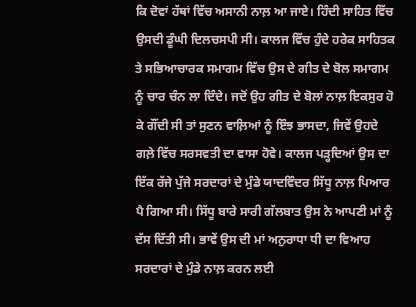ਕਿ ਦੋਵਾਂ ਹੱਥਾਂ ਵਿੱਚ ਅਸਾਨੀ ਨਾਲ਼ ਆ ਜਾਏ। ਹਿੰਦੀ ਸਾਹਿਤ ਵਿੱਚ ਉਸਦੀ ਡੂੰਘੀ ਦਿਲਚਸਪੀ ਸੀ। ਕਾਲਜ ਵਿੱਚ ਹੁੰਦੇ ਹਰੇਕ ਸਾਹਿਤਕ ਤੇ ਸਭਿਆਚਾਰਕ ਸਮਾਗਮ ਵਿੱਚ ਉਸ ਦੇ ਗੀਤ ਦੇ ਬੋਲ ਸਮਾਗਮ ਨੂੰ ਚਾਰ ਚੰਨ ਲਾ ਦਿੰਦੇ। ਜਦੋਂ ਉਹ ਗੀਤ ਦੇ ਬੋਲਾਂ ਨਾਲ਼ ਇਕਸੁਰ ਹੋ ਕੇ ਗੌਂਦੀ ਸੀ ਤਾਂ ਸੁਣਨ ਵਾਲ਼ਿਆਂ ਨੂੰ ਇੰਝ ਭਾਸਦਾ, ਜਿਵੇਂ ਉਹਦੇ ਗਲ਼ੇ ਵਿੱਚ ਸਰਸਵਤੀ ਦਾ ਵਾਸਾ ਹੋਵੇ। ਕਾਲਜ ਪੜ੍ਹਦਿਆਂ ਉਸ ਦਾ ਇੱਕ ਰੱਜੇ ਪੁੱਜੇ ਸਰਦਾਰਾਂ ਦੇ ਮੁੰਡੇ ਯਾਦਵਿੰਦਰ ਸਿੱਧੂ ਨਾਲ਼ ਪਿਆਰ ਪੈ ਗਿਆ ਸੀ। ਸਿੱਧੂ ਬਾਰੇ ਸਾਰੀ ਗੱਲਬਾਤ ਉਸ ਨੇ ਆਪਣੀ ਮਾਂ ਨੂੰ ਦੱਸ ਦਿੱਤੀ ਸੀ। ਭਾਵੇਂ ਉਸ ਦੀ ਮਾਂ ਅਨੁਰਾਧਾ ਧੀ ਦਾ ਵਿਆਹ ਸਰਦਾਰਾਂ ਦੇ ਮੁੰਡੇ ਨਾਲ਼ ਕਰਨ ਲਈ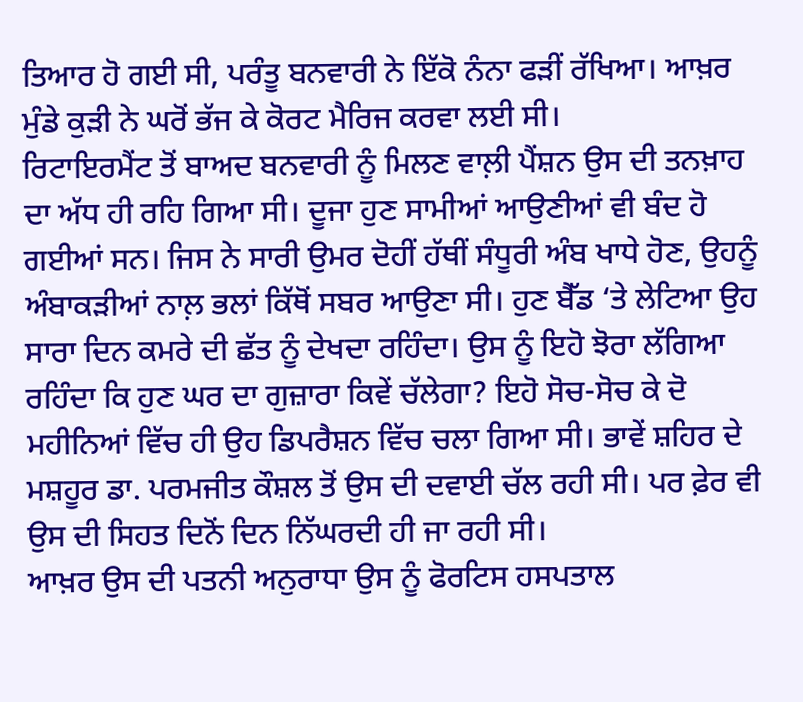ਤਿਆਰ ਹੋ ਗਈ ਸੀ, ਪਰੰਤੂ ਬਨਵਾਰੀ ਨੇ ਇੱਕੋ ਨੰਨਾ ਫੜੀਂ ਰੱਖਿਆ। ਆਖ਼ਰ ਮੁੰਡੇ ਕੁੜੀ ਨੇ ਘਰੋਂ ਭੱਜ ਕੇ ਕੋਰਟ ਮੈਰਿਜ ਕਰਵਾ ਲਈ ਸੀ।
ਰਿਟਾਇਰਮੈਂਟ ਤੋਂ ਬਾਅਦ ਬਨਵਾਰੀ ਨੂੰ ਮਿਲਣ ਵਾਲ਼ੀ ਪੈਂਸ਼ਨ ਉਸ ਦੀ ਤਨਖ਼ਾਹ ਦਾ ਅੱਧ ਹੀ ਰਹਿ ਗਿਆ ਸੀ। ਦੂਜਾ ਹੁਣ ਸਾਮੀਆਂ ਆਉਣੀਆਂ ਵੀ ਬੰਦ ਹੋ ਗਈਆਂ ਸਨ। ਜਿਸ ਨੇ ਸਾਰੀ ਉਮਰ ਦੋਹੀਂ ਹੱਥੀਂ ਸੰਧੂਰੀ ਅੰਬ ਖਾਧੇ ਹੋਣ, ਉਹਨੂੰ ਅੰਬਾਕੜੀਆਂ ਨਾਲ਼ ਭਲਾਂ ਕਿੱਥੋਂ ਸਬਰ ਆਉਣਾ ਸੀ। ਹੁਣ ਬੈੱਡ ‘ਤੇ ਲੇਟਿਆ ਉਹ ਸਾਰਾ ਦਿਨ ਕਮਰੇ ਦੀ ਛੱਤ ਨੂੰ ਦੇਖਦਾ ਰਹਿੰਦਾ। ਉਸ ਨੂੰ ਇਹੋ ਝੋਰਾ ਲੱਗਿਆ ਰਹਿੰਦਾ ਕਿ ਹੁਣ ਘਰ ਦਾ ਗੁਜ਼ਾਰਾ ਕਿਵੇਂ ਚੱਲੇਗਾ? ਇਹੋ ਸੋਚ-ਸੋਚ ਕੇ ਦੋ ਮਹੀਨਿਆਂ ਵਿੱਚ ਹੀ ਉਹ ਡਿਪਰੈਸ਼ਨ ਵਿੱਚ ਚਲਾ ਗਿਆ ਸੀ। ਭਾਵੇਂ ਸ਼ਹਿਰ ਦੇ ਮਸ਼ਹੂਰ ਡਾ. ਪਰਮਜੀਤ ਕੌਸ਼ਲ ਤੋਂ ਉਸ ਦੀ ਦਵਾਈ ਚੱਲ ਰਹੀ ਸੀ। ਪਰ ਫ਼ੇਰ ਵੀ ਉਸ ਦੀ ਸਿਹਤ ਦਿਨੋਂ ਦਿਨ ਨਿੱਘਰਦੀ ਹੀ ਜਾ ਰਹੀ ਸੀ।
ਆਖ਼ਰ ਉਸ ਦੀ ਪਤਨੀ ਅਨੁਰਾਧਾ ਉਸ ਨੂੰ ਫੋਰਟਿਸ ਹਸਪਤਾਲ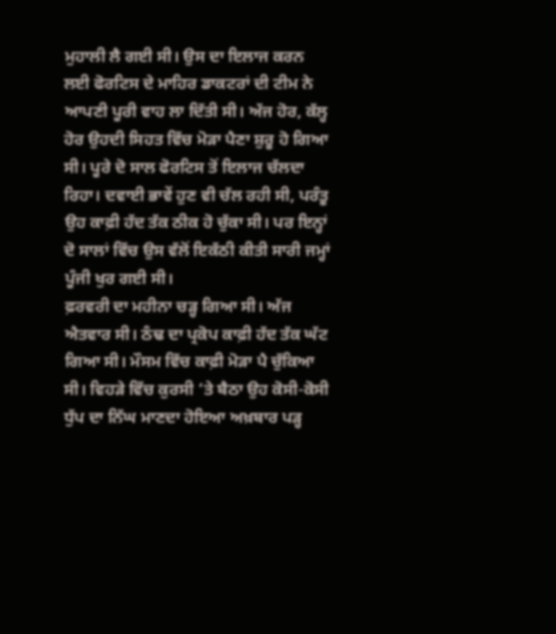ਮੁਹਾਲੀ ਲੈ ਗਈ ਸੀ। ਉਸ ਦਾ ਇਲਾਜ ਕਰਨ ਲਈ ਫੋਰਟਿਸ ਦੇ ਮਾਹਿਰ ਡਾਕਟਰਾਂ ਦੀ ਟੀਮ ਨੇ ਆਪਣੀ ਪੂਰੀ ਵਾਹ ਲਾ ਦਿੱਤੀ ਸੀ। ਅੱਜ ਹੋਰ, ਕੱਲ੍ਹ ਹੋਰ ਉਹਦੀ ਸਿਹਤ ਵਿੱਚ ਮੋੜਾ ਪੈਣਾ ਸ਼ੁਰੂ ਹੋ ਗਿਆ ਸੀ। ਪੂਰੇ ਦੋ ਸਾਲ ਫੋਰਟਿਸ ਤੋਂ ਇਲਾਜ ਚੱਲਦਾ ਰਿਹਾ। ਦਵਾਈ ਭਾਵੇਂ ਹੁਣ ਵੀ ਚੱਲ ਰਹੀ ਸੀ, ਪਰੰਤੂ ਉਹ ਕਾਫ਼ੀ ਹੱਦ ਤੱਕ ਠੀਕ ਹੋ ਚੁੱਕਾ ਸੀ। ਪਰ ਇਨ੍ਹਾਂ ਦੋ ਸਾਲਾਂ ਵਿੱਚ ਉਸ ਵੱਲੋਂ ਇਕੱਠੀ ਕੀਤੀ ਸਾਰੀ ਜਮ੍ਹਾਂ ਪੂੰਜੀ ਖੁਰ ਗਈ ਸੀ।
ਫ਼ਰਵਰੀ ਦਾ ਮਹੀਨਾ ਚੜ੍ਹ ਗਿਆ ਸੀ। ਅੱਜ ਐਤਵਾਰ ਸੀ। ਠੰਢ ਦਾ ਪ੍ਰਕੋਪ ਕਾਫ਼ੀ ਹੱਦ ਤੱਕ ਘੱਟ ਗਿਆ ਸੀ। ਮੌਸਮ ਵਿੱਚ ਕਾਫ਼ੀ ਮੋੜਾ ਪੈ ਚੁੱਕਿਆ ਸੀ। ਵਿਹੜੇ ਵਿੱਚ ਕੁਰਸੀ ‘ਤੇ ਬੈਠਾ ਉਹ ਕੋਸੀ-ਕੋਸੀ ਧੁੱਪ ਦਾ ਨਿੱਘ ਮਾਣਦਾ ਹੋਇਆ ਅਖ਼ਬਾਰ ਪੜ੍ਹ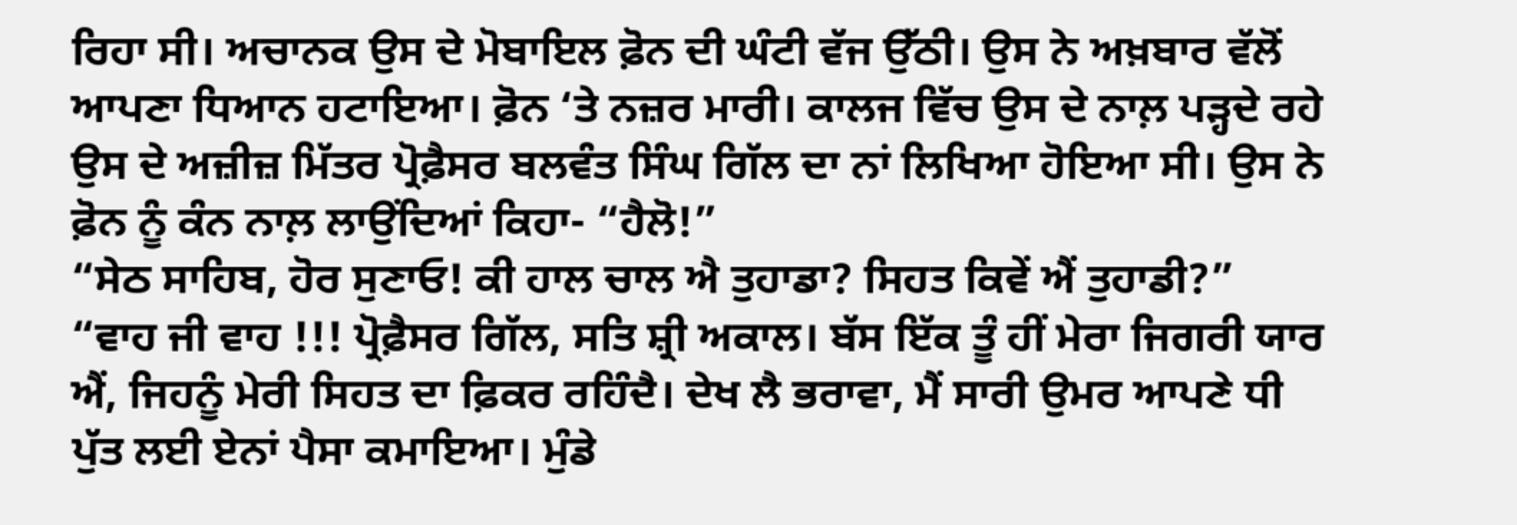ਰਿਹਾ ਸੀ। ਅਚਾਨਕ ਉਸ ਦੇ ਮੋਬਾਇਲ ਫ਼ੋਨ ਦੀ ਘੰਟੀ ਵੱਜ ਉੱਠੀ। ਉਸ ਨੇ ਅਖ਼ਬਾਰ ਵੱਲੋਂ ਆਪਣਾ ਧਿਆਨ ਹਟਾਇਆ। ਫ਼ੋਨ ‘ਤੇ ਨਜ਼ਰ ਮਾਰੀ। ਕਾਲਜ ਵਿੱਚ ਉਸ ਦੇ ਨਾਲ਼ ਪੜ੍ਹਦੇ ਰਹੇ ਉਸ ਦੇ ਅਜ਼ੀਜ਼ ਮਿੱਤਰ ਪ੍ਰੋਫ਼ੈਸਰ ਬਲਵੰਤ ਸਿੰਘ ਗਿੱਲ ਦਾ ਨਾਂ ਲਿਖਿਆ ਹੋਇਆ ਸੀ। ਉਸ ਨੇ ਫ਼ੋਨ ਨੂੰ ਕੰਨ ਨਾਲ਼ ਲਾਉਂਦਿਆਂ ਕਿਹਾ- “ਹੈਲੋ!”
“ਸੇਠ ਸਾਹਿਬ, ਹੋਰ ਸੁਣਾਓ! ਕੀ ਹਾਲ ਚਾਲ ਐ ਤੁਹਾਡਾ? ਸਿਹਤ ਕਿਵੇਂ ਐਂ ਤੁਹਾਡੀ?”
“ਵਾਹ ਜੀ ਵਾਹ !!! ਪ੍ਰੋਫ਼ੈਸਰ ਗਿੱਲ, ਸਤਿ ਸ਼੍ਰੀ ਅਕਾਲ। ਬੱਸ ਇੱਕ ਤੂੰ ਹੀਂ ਮੇਰਾ ਜਿਗਰੀ ਯਾਰ ਐਂ, ਜਿਹਨੂੰ ਮੇਰੀ ਸਿਹਤ ਦਾ ਫ਼ਿਕਰ ਰਹਿੰਦੈ। ਦੇਖ ਲੈ ਭਰਾਵਾ, ਮੈਂ ਸਾਰੀ ਉਮਰ ਆਪਣੇ ਧੀ ਪੁੱਤ ਲਈ ਏਨਾਂ ਪੈਸਾ ਕਮਾਇਆ। ਮੁੰਡੇ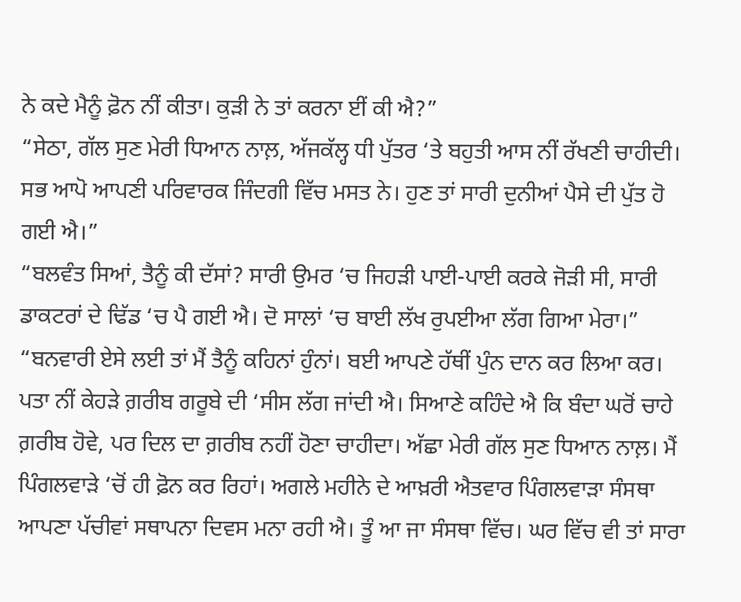ਨੇ ਕਦੇ ਮੈਨੂੰ ਫ਼ੋਨ ਨੀਂ ਕੀਤਾ। ਕੁੜੀ ਨੇ ਤਾਂ ਕਰਨਾ ਈਂ ਕੀ ਐ?”
“ਸੇਠਾ, ਗੱਲ ਸੁਣ ਮੇਰੀ ਧਿਆਨ ਨਾਲ਼, ਅੱਜਕੱਲ੍ਹ ਧੀ ਪੁੱਤਰ ‘ਤੇ ਬਹੁਤੀ ਆਸ ਨੀਂ ਰੱਖਣੀ ਚਾਹੀਦੀ। ਸਭ ਆਪੋ ਆਪਣੀ ਪਰਿਵਾਰਕ ਜਿੰਦਗੀ ਵਿੱਚ ਮਸਤ ਨੇ। ਹੁਣ ਤਾਂ ਸਾਰੀ ਦੁਨੀਆਂ ਪੈਸੇ ਦੀ ਪੁੱਤ ਹੋ ਗਈ ਐ।”
“ਬਲਵੰਤ ਸਿਆਂ, ਤੈਨੂੰ ਕੀ ਦੱਸਾਂ? ਸਾਰੀ ਉਮਰ ‘ਚ ਜਿਹੜੀ ਪਾਈ-ਪਾਈ ਕਰਕੇ ਜੋੜੀ ਸੀ, ਸਾਰੀ ਡਾਕਟਰਾਂ ਦੇ ਢਿੱਡ ‘ਚ ਪੈ ਗਈ ਐ। ਦੋ ਸਾਲਾਂ ‘ਚ ਬਾਈ ਲੱਖ ਰੁਪਈਆ ਲੱਗ ਗਿਆ ਮੇਰਾ।”
“ਬਨਵਾਰੀ ਏਸੇ ਲਈ ਤਾਂ ਮੈਂ ਤੈਨੂੰ ਕਹਿਨਾਂ ਹੁੰਨਾਂ। ਬਈ ਆਪਣੇ ਹੱਥੀਂ ਪੁੰਨ ਦਾਨ ਕਰ ਲਿਆ ਕਰ। ਪਤਾ ਨੀਂ ਕੇਹੜੇ ਗ਼ਰੀਬ ਗਰੂਬੇ ਦੀ ‘ਸੀਸ ਲੱਗ ਜਾਂਦੀ ਐ। ਸਿਆਣੇ ਕਹਿੰਦੇ ਐ ਕਿ ਬੰਦਾ ਘਰੋਂ ਚਾਹੇ ਗ਼ਰੀਬ ਹੋਵੇ, ਪਰ ਦਿਲ ਦਾ ਗ਼ਰੀਬ ਨਹੀਂ ਹੋਣਾ ਚਾਹੀਦਾ। ਅੱਛਾ ਮੇਰੀ ਗੱਲ ਸੁਣ ਧਿਆਨ ਨਾਲ਼। ਮੈਂ ਪਿੰਗਲਵਾੜੇ ‘ਚੋਂ ਹੀ ਫ਼ੋਨ ਕਰ ਰਿਹਾਂ। ਅਗਲੇ ਮਹੀਨੇ ਦੇ ਆਖ਼ਰੀ ਐਤਵਾਰ ਪਿੰਗਲਵਾੜਾ ਸੰਸਥਾ ਆਪਣਾ ਪੱਚੀਵਾਂ ਸਥਾਪਨਾ ਦਿਵਸ ਮਨਾ ਰਹੀ ਐ। ਤੂੰ ਆ ਜਾ ਸੰਸਥਾ ਵਿੱਚ। ਘਰ ਵਿੱਚ ਵੀ ਤਾਂ ਸਾਰਾ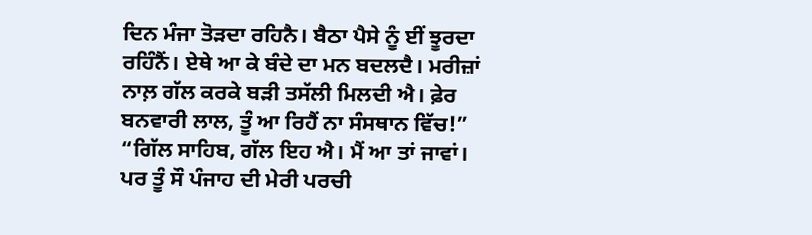ਦਿਨ ਮੰਜਾ ਤੋੜਦਾ ਰਹਿਨੈ। ਬੈਠਾ ਪੈਸੇ ਨੂੰ ਈਂ ਝੂਰਦਾ ਰਹਿੰਨੈਂ। ਏਥੇ ਆ ਕੇ ਬੰਦੇ ਦਾ ਮਨ ਬਦਲਦੈ। ਮਰੀਜ਼ਾਂ ਨਾਲ਼ ਗੱਲ ਕਰਕੇ ਬੜੀ ਤਸੱਲੀ ਮਿਲਦੀ ਐ। ਫ਼ੇਰ ਬਨਵਾਰੀ ਲਾਲ, ਤੂੰ ਆ ਰਿਹੈਂ ਨਾ ਸੰਸਥਾਨ ਵਿੱਚ!”
“ਗਿੱਲ ਸਾਹਿਬ, ਗੱਲ ਇਹ ਐ। ਮੈਂ ਆ ਤਾਂ ਜਾਵਾਂ। ਪਰ ਤੂੰ ਸੌ ਪੰਜਾਹ ਦੀ ਮੇਰੀ ਪਰਚੀ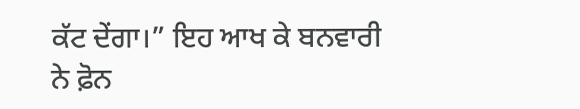ਕੱਟ ਦੇਂਗਾ।” ਇਹ ਆਖ ਕੇ ਬਨਵਾਰੀ ਨੇ ਫ਼ੋਨ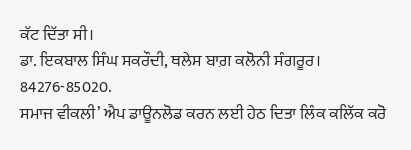ਕੱਟ ਦਿੱਤਾ ਸੀ।
ਡਾ. ਇਕਬਾਲ ਸਿੰਘ ਸਕਰੌਦੀ, ਥਲੇਸ ਬਾਗ਼ ਕਲੋਨੀ ਸੰਗਰੂਰ।
84276-85020.
ਸਮਾਜ ਵੀਕਲੀ’ ਐਪ ਡਾਊਨਲੋਡ ਕਰਨ ਲਈ ਹੇਠ ਦਿਤਾ ਲਿੰਕ ਕਲਿੱਕ ਕਰੋ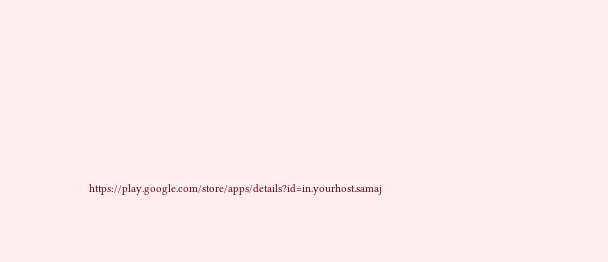https://play.google.com/store/apps/details?id=in.yourhost.samaj